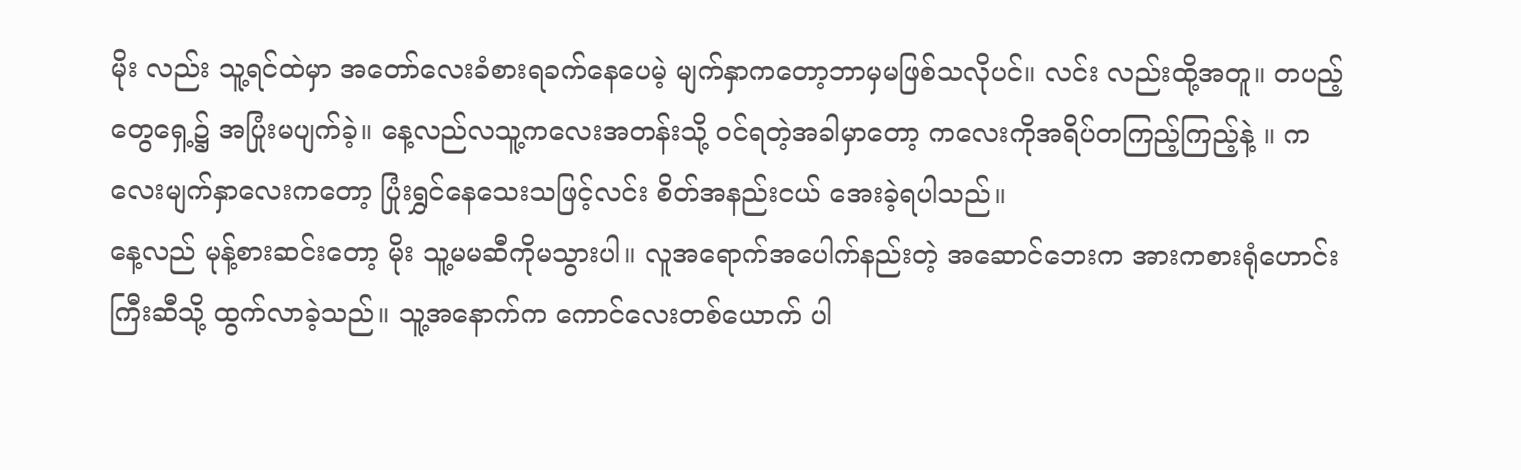မိုး လည်း သူ့ရင်ထဲမှာ အတော်လေးခံစားရခက်နေပေမဲ့ မျက်နှာကတော့ဘာမှမဖြစ်သလိုပင်။ လင်း လည်းထို့အတူ။ တပည့်တွေရှေ့၌ အပြုံးမပျက်ခဲ့။ နေ့လည်လသူ့ကလေးအတန်းသို့ ဝင်ရတဲ့အခါမှာတော့ ကလေးကိုအရိပ်တကြည့်ကြည့်နဲ့ ။ ကလေးမျက်နှာလေးကတော့ ပြုံးရွှင်နေသေးသဖြင့်လင်း စိတ်အနည်းငယ် အေးခဲ့ရပါသည်။
နေ့လည် မုန့်စားဆင်းတော့ မိုး သူ့မမဆီကိုမသွားပါ။ လူအရောက်အပေါက်နည်းတဲ့ အဆောင်ဘေးက အားကစားရုံဟောင်းကြီးဆီသို့ ထွက်လာခဲ့သည်။ သူ့အနောက်က ကောင်လေးတစ်ယောက် ပါ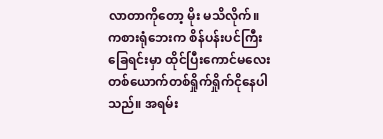လာတာကိုတော့ မိုး မသိလိုက်။
ကစားရုံဘေးက စိန်ပန်းပင်ကြီးခြေရင်းမှာ ထိုင်ပြီးကောင်မလေးတစ်ယောက်တစ်ရှိုက်ရှိုက်ငိုနေပါသည်။ အရမ်း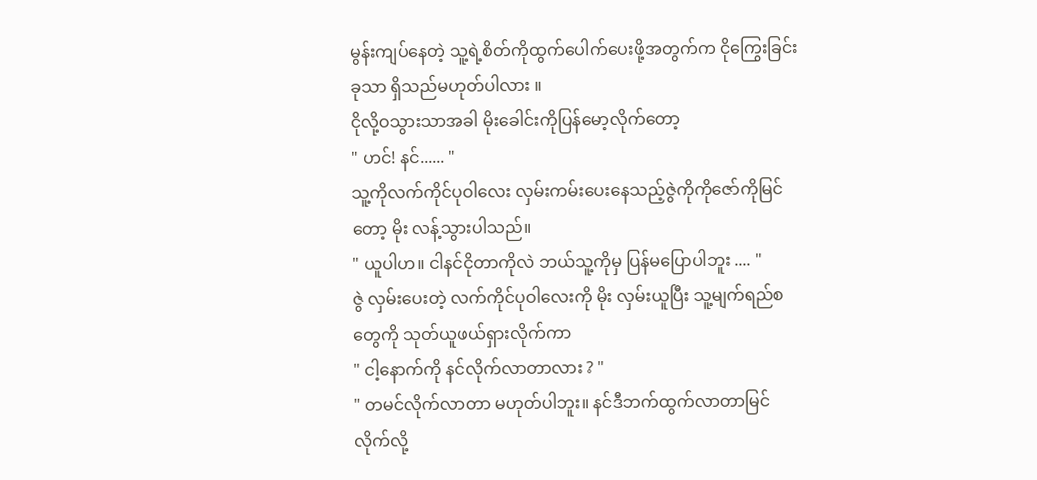မွန်းကျပ်နေတဲ့ သူ့ရဲ့စိတ်ကိုထွက်ပေါက်ပေးဖို့အတွက်က ငိုကြွေးခြင်းခုသာ ရှိသည်မဟုတ်ပါလား ။
ငိုလို့ဝသွားသာအခါ မိုးခေါင်းကိုပြန်မော့လိုက်တော့
" ဟင်! နင်...... "
သူ့ကိုလက်ကိုင်ပုဝါလေး လှမ်းကမ်းပေးနေသည့်ဇွဲကိုကိုဇော်ကိုမြင်တော့ မိုး လန့်သွားပါသည်။
" ယူပါဟ။ ငါနင်ငိုတာကိုလဲ ဘယ်သူ့ကိုမှ ပြန်မပြောပါဘူး .... "
ဇွဲ လှမ်းပေးတဲ့ လက်ကိုင်ပုဝါလေးကို မိုး လှမ်းယူပြီး သူ့မျက်ရည်စတွေကို သုတ်ယူဖယ်ရှားလိုက်ကာ
" ငါ့နောက်ကို နင်လိုက်လာတာလား ? "
" တမင်လိုက်လာတာ မဟုတ်ပါဘူး။ နင်ဒီဘက်ထွက်လာတာမြင်လိုက်လို့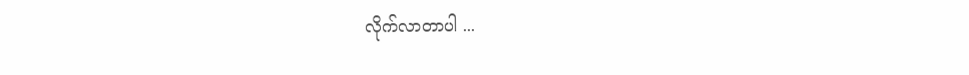လိုက်လာတာပါ ...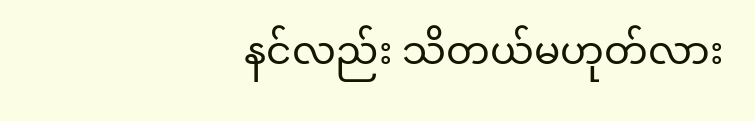နင်လည်း သိတယ်မဟုတ်လား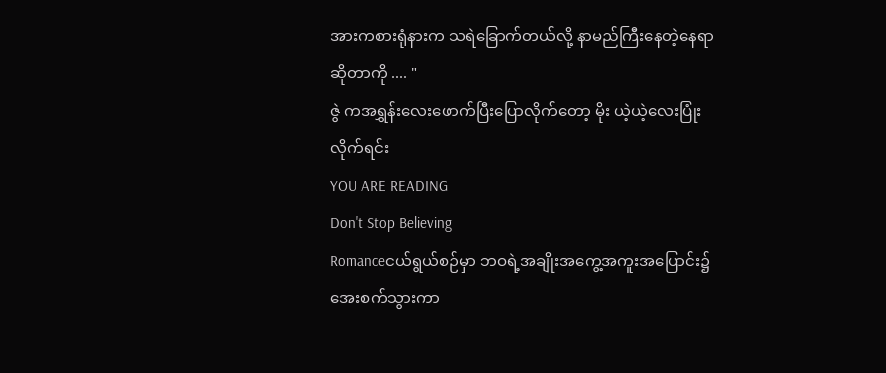အားကစားရုံနားက သရဲခြောက်တယ်လို့ နာမည်ကြီးနေတဲ့နေရာဆိုတာကို .... "
ဇွဲ ကအရွှန်းလေးဖောက်ပြီးပြောလိုက်တော့ မိုး ယဲ့ယဲ့လေးပြုံးလိုက်ရင်း
YOU ARE READING
Don't Stop Believing
Romanceငယ်ရွယ်စဉ်မှာ ဘဝရဲ့အချိုးအကွေ့အကူးအပြောင်း၌ အေးစက်သွားကာ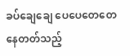ခပ်ချေချေ ပေပေတေတေနေတတ်သည့်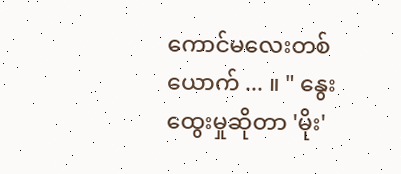ကောင်မလေးတစ်ယောက် ... ။ " နွေးထွေးမှုဆိုတာ 'မိုး'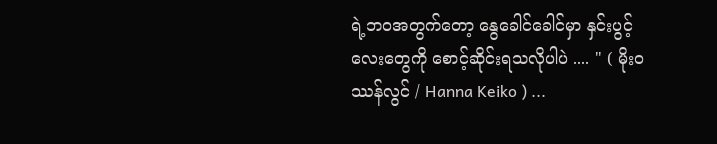ရဲ့ဘဝအတွက်တော့ နွေခေါင်ခေါင်မှာ နှင်းပွင့်လေးတွေကို စောင့်ဆိုင်းရသလိုပါပဲ .... " ( မိုးဝဿန်လွင် / Hanna Keiko ) ...